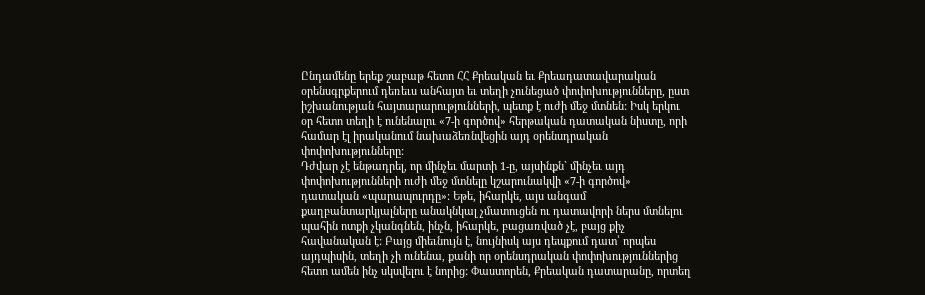Ընդամենը երեք շաբաթ հետո ՀՀ Քրեական եւ Քրեադատավարական օրենսգրքերում դեռեւս անհայտ եւ տեղի չունեցած փոփոխությունները, ըստ իշխանության հայտարարությունների, պետք է ուժի մեջ մտնեն: Իսկ երկու օր հետո տեղի է ունենալու «7-ի գործով» հերթական դատական նիստը, որի համար էլ իրականում նախաձեռնվեցին այդ օրենսդրական փոփոխությունները:
Դժվար չէ ենթադրել, որ մինչեւ մարտի 1-ը, այսինքն` մինչեւ այդ փոփոխությունների ուժի մեջ մտնելը կշարունակվի «7-ի գործով» դատական «պարապուրդը»: Եթե, իհարկե, այս անգամ քաղբանտարկյալները անակնկալ չմատուցեն ու դատավորի ներս մտնելու պահին ոտքի չկանգնեն, ինչն, իհարկե, բացառված չէ, բայց քիչ հավանական է: Բայց միեւնույն է, նույնիսկ այս դեպքում դատ՝ որպես այդպիսին, տեղի չի ունենա, քանի որ օրենսդրական փոփոխություններից հետո ամեն ինչ սկսվելու է նորից: Փաստորեն, Քրեական դատարանը, որտեղ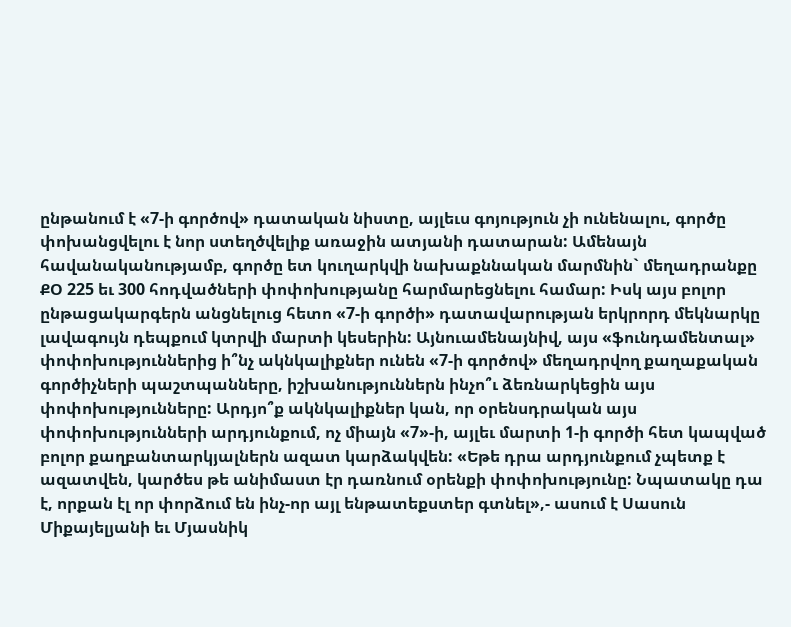ընթանում է «7-ի գործով» դատական նիստը, այլեւս գոյություն չի ունենալու, գործը փոխանցվելու է նոր ստեղծվելիք առաջին ատյանի դատարան: Ամենայն հավանականությամբ, գործը ետ կուղարկվի նախաքննական մարմնին` մեղադրանքը ՔՕ 225 եւ 300 հոդվածների փոփոխությանը հարմարեցնելու համար: Իսկ այս բոլոր ընթացակարգերն անցնելուց հետո «7-ի գործի» դատավարության երկրորդ մեկնարկը լավագույն դեպքում կտրվի մարտի կեսերին: Այնուամենայնիվ, այս «ֆունդամենտալ» փոփոխություններից ի՞նչ ակնկալիքներ ունեն «7-ի գործով» մեղադրվող քաղաքական գործիչների պաշտպանները, իշխանություններն ինչո՞ւ ձեռնարկեցին այս փոփոխությունները: Արդյո՞ք ակնկալիքներ կան, որ օրենսդրական այս փոփոխությունների արդյունքում, ոչ միայն «7»-ի, այլեւ մարտի 1-ի գործի հետ կապված բոլոր քաղբանտարկյալներն ազատ կարձակվեն: «Եթե դրա արդյունքում չպետք է ազատվեն, կարծես թե անիմաստ էր դառնում օրենքի փոփոխությունը: Նպատակը դա է, որքան էլ որ փորձում են ինչ-որ այլ ենթատեքստեր գտնել»,- ասում է Սասուն Միքայելյանի եւ Մյասնիկ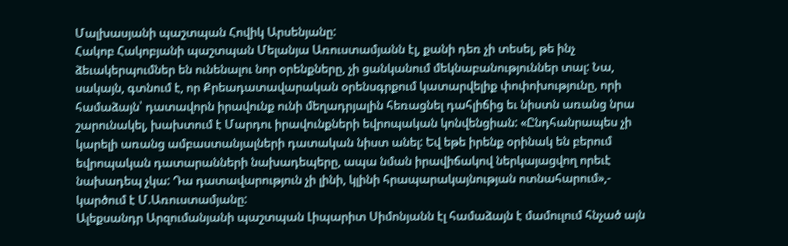Մալխասյանի պաշտպան Հովիկ Արսենյանը:
Հակոբ Հակոբյանի պաշտպան Մելանյա Առուստամյանն էլ, քանի դեռ չի տեսել, թե ինչ ձեւակերպումներ են ունենալու նոր օրենքները, չի ցանկանում մեկնաբանություններ տալ: Նա, սակայն, գտնում է, որ Քրեադատավարական օրենսգրքում կատարվելիք փոփոխությունը, որի համաձայն՝ դատավորն իրավունք ունի մեղադրյալին հեռացնել դահլիճից եւ նիստն առանց նրա շարունակել, խախտում է Մարդու իրավունքների եվրոպական կոնվենցիան: «Ընդհանրապես չի կարելի առանց ամբաստանյալների դատական նիստ անել: Եվ եթե իրենք օրինակ են բերում եվրոպական դատարանների նախադեպերը, ապա նման իրավիճակով ներկայացվող որեւէ նախադեպ չկա: Դա դատավարություն չի լինի, կլինի հրապարակայնության ոտնահարում»,- կարծում է Մ.Առուստամյանը:
Ալեքսանդր Արզումանյանի պաշտպան Լիպարիտ Սիմոնյանն էլ համաձայն է մամուլում հնչած այն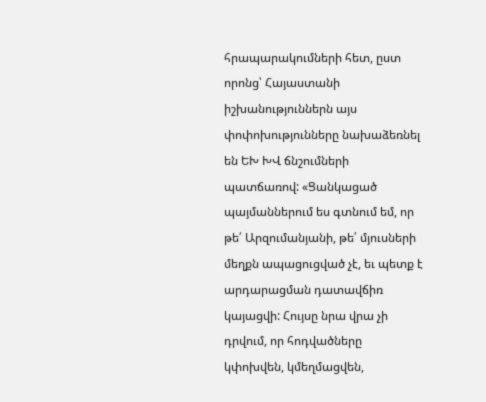հրապարակումների հետ, ըստ որոնց՝ Հայաստանի իշխանություններն այս փոփոխությունները նախաձեռնել են ԵԽ ԽՎ ճնշումների պատճառով: «Ցանկացած պայմաններում ես գտնում եմ, որ թե՛ Արզումանյանի, թե՛ մյուսների մեղքն ապացուցված չէ, եւ պետք է արդարացման դատավճիռ կայացվի: Հույսը նրա վրա չի դրվում, որ հոդվածները կփոխվեն, կմեղմացվեն,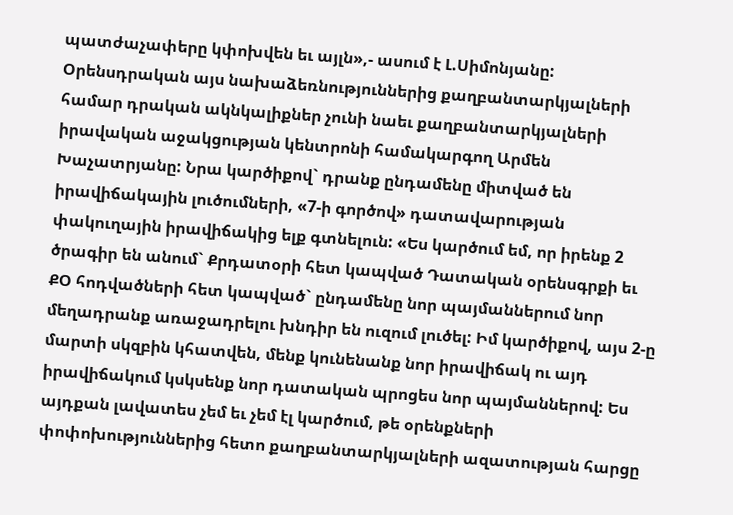պատժաչափերը կփոխվեն եւ այլն»,- ասում է Լ.Սիմոնյանը:
Օրենսդրական այս նախաձեռնություններից քաղբանտարկյալների համար դրական ակնկալիքներ չունի նաեւ քաղբանտարկյալների իրավական աջակցության կենտրոնի համակարգող Արմեն Խաչատրյանը: Նրա կարծիքով` դրանք ընդամենը միտված են իրավիճակային լուծումների, «7-ի գործով» դատավարության փակուղային իրավիճակից ելք գտնելուն: «Ես կարծում եմ, որ իրենք 2 ծրագիր են անում` Քրդատօրի հետ կապված Դատական օրենսգրքի եւ ՔՕ հոդվածների հետ կապված` ընդամենը նոր պայմաններում նոր մեղադրանք առաջադրելու խնդիր են ուզում լուծել: Իմ կարծիքով, այս 2-ը մարտի սկզբին կհատվեն, մենք կունենանք նոր իրավիճակ ու այդ իրավիճակում կսկսենք նոր դատական պրոցես նոր պայմաններով: Ես այդքան լավատես չեմ եւ չեմ էլ կարծում, թե օրենքների փոփոխություններից հետո քաղբանտարկյալների ազատության հարցը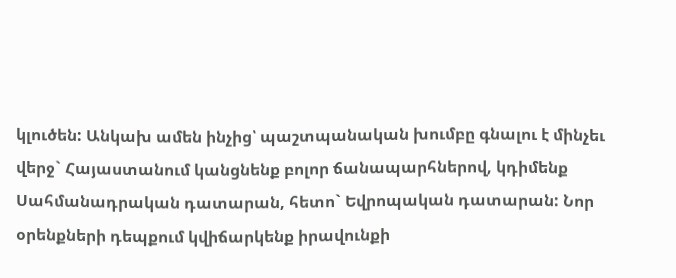կլուծեն: Անկախ ամեն ինչից՝ պաշտպանական խումբը գնալու է մինչեւ վերջ` Հայաստանում կանցնենք բոլոր ճանապարհներով, կդիմենք Սահմանադրական դատարան, հետո` Եվրոպական դատարան: Նոր օրենքների դեպքում կվիճարկենք իրավունքի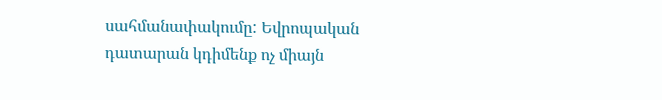սահմանափակումը: Եվրոպական դատարան կդիմենք ոչ միայն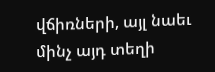վճիռների, այլ նաեւ մինչ այդ տեղի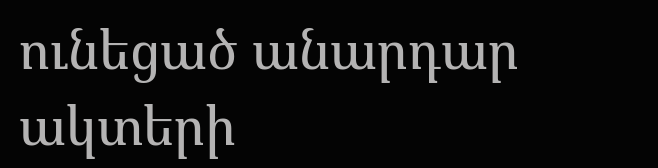ունեցած անարդար ակտերի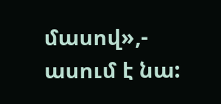մասով»,- ասում է նա: